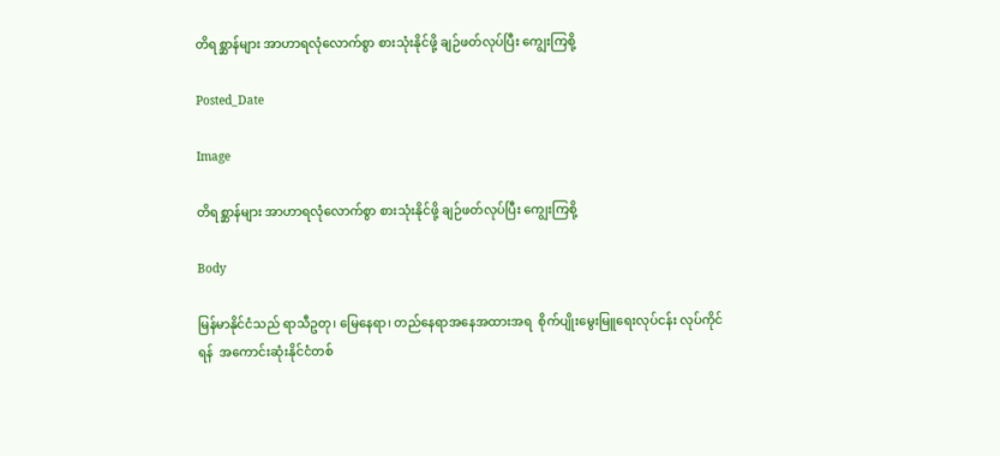တိရစ္ဆာန်များ အာဟာရလုံလောက်စွာ စားသုံးနိုင်ဖို့ ချဉ်ဖတ်လုပ်ပြီး ကျွေးကြစို့

Posted_Date

Image

တိရစ္ဆာန်များ အာဟာရလုံလောက်စွာ စားသုံးနိုင်ဖို့ ချဉ်ဖတ်လုပ်ပြီး ကျွေးကြစို့

Body

မြန်မာနိုင်ငံသည် ရာသီဥတု၊ မြေနေရာ၊ တည်နေရာအနေအထားအရ  စိုက်ပျိုးမွေးမြူရေးလုပ်ငန်း လုပ်ကိုင်ရန်  အကောင်းဆုံးနိုင်ငံတစ်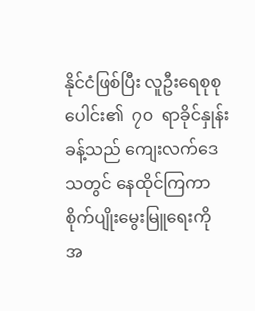နိုင်ငံဖြစ်ပြီး လူဦးရေစုစုပေါင်း၏  ၇၀  ရာခိုင်နှုန်းခန့်သည် ကျေးလက်ဒေသတွင် နေထိုင်ကြကာ စိုက်ပျိုးမွေးမြူရေးကို အ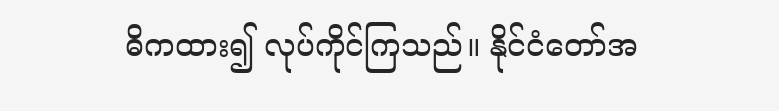ဓိကထား၍ လုပ်ကိုင်ကြသည်။ နိုင်ငံတော်အ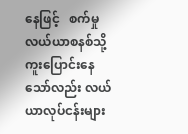နေဖြင့်   စက်မှုလယ်ယာစနစ်သို့ ကူးပြောင်းနေသော်လည်း လယ်ယာလုပ်ငန်းများ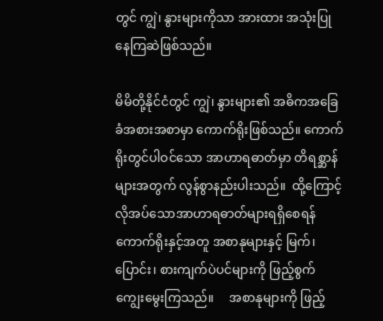တွင် ကျွဲ၊ နွားများကိုသာ အားထား အသုံးပြုနေကြဆဲဖြစ်သည်။

မိမိတို့နိုင်ငံတွင် ကျွဲ၊ နွားများ၏ အဓိကအခြေခံအစားအစာမှာ ကောက်ရိုးဖြစ်သည်။ ကောက်ရိုးတွင်ပါဝင်သော အာဟာရဓာတ်မှာ တိရစ္ဆာန်များအတွက် လွန်စွာနည်းပါးသည်။  ထို့ကြောင့်  လိုအပ်သောအာဟာရဓာတ်များရရှိစေရန် ကောက်ရိုးနှင့်အတူ အစာနုများနှင့် မြက်၊ ပြောင်း၊ စားကျက်ပဲပင်များကို ဖြည့်စွက်ကျွေးမွေးကြသည်။     အစာနုများကို ဖြည့်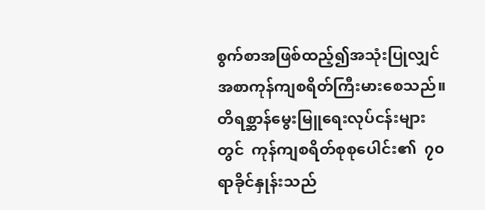စွက်စာအဖြစ်ထည့်၍အသုံးပြုလျှင်    အစာကုန်ကျစရိတ်ကြီးမားစေသည်။ တိရစ္ဆာန်မွေးမြူရေးလုပ်ငန်းများတွင်  ကုန်ကျစရိတ်စုစုပေါင်း၏  ၇၀ ရာခိုင်နှုန်းသည်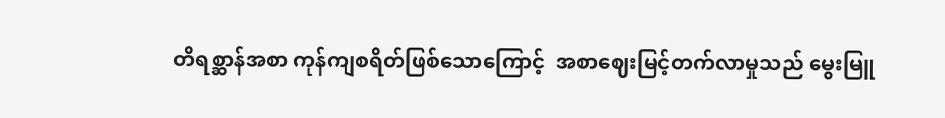တိရစ္ဆာန်အစာ ကုန်ကျစရိတ်ဖြစ်သောကြောင့်  အစာဈေးမြင့်တက်လာမှုသည် မွေးမြူ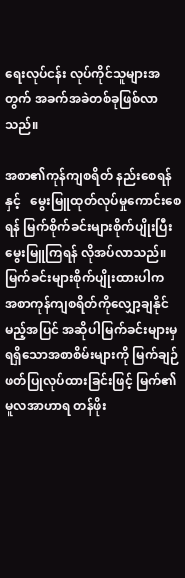ရေးလုပ်ငန်း လုပ်ကိုင်သူများအတွက် အခက်အခဲတစ်ခုဖြစ်လာသည်။

အစာ၏ကုန်ကျစရိတ် နည်းစေရန်နှင့်   မွေးမြူထုတ်လုပ်မှုကောင်းစေရန် မြက်စိုက်ခင်းများစိုက်ပျိုးပြီး မွေးမြူကြရန် လိုအပ်လာသည်။   မြက်ခင်းများစိုက်ပျိုးထားပါက  အစာကုန်ကျစရိတ်ကိုလျှော့ချနိုင်မည့်အပြင် အဆိုပါမြက်ခင်းများမှ ရရှိသောအစာစိမ်းများကို မြက်ချဉ်ဖတ်ပြုလုပ်ထားခြင်းဖြင့် မြက်၏မူလအာဟာရ တန်ဖိုး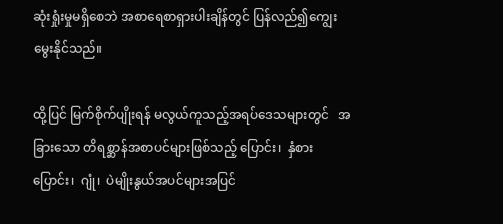ဆုံးရှုံးမှုမရှိစေဘဲ အစာရေစာရှားပါးချိန်တွင် ပြန်လည်၍ကျွေးမွေးနိုင်သည်။

ထို့ပြင် မြက်စိုက်ပျိုးရန် မလွယ်ကူသည့်အရပ်ဒေသများတွင်   အခြားသော တိရစ္ဆာန်အစာပင်များဖြစ်သည့် ပြောင်း၊  နှံစားပြောင်း၊  ဂျုံ၊  ပဲမျိုးနွယ်အပင်များအပြင်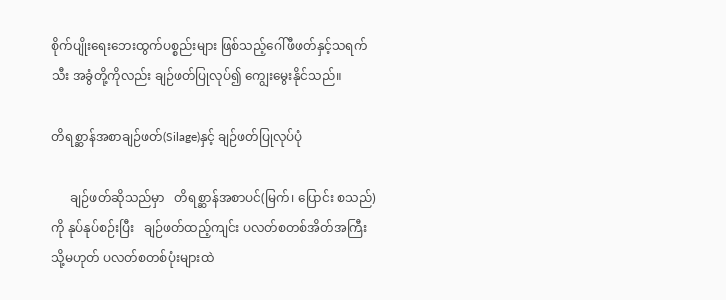စိုက်ပျိုးရေးဘေးထွက်ပစ္စည်းများ ဖြစ်သည့်ဂေါ်ဖီဖတ်နှင့်သရက်သီး အခွံတို့ကိုလည်း ချဉ်ဖတ်ပြုလုပ်၍ ကျွေးမွေးနိုင်သည်။

တိရစ္ဆာန်အစာချဉ်ဖတ်(Silage)နှင့် ချဉ်ဖတ်ပြုလုပ်ပုံ

      ချဉ်ဖတ်ဆိုသည်မှာ   တိရစ္ဆာန်အစာပင်(မြက်၊ ပြောင်း စသည်)ကို နုပ်နုပ်စဉ်းပြီး   ချဉ်ဖတ်ထည့်ကျင်း ပလတ်စတစ်အိတ်အကြီး  သို့မဟုတ် ပလတ်စတစ်ပုံးများထဲ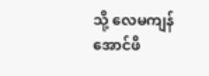သို့ လေမကျန်အောင်ဖိ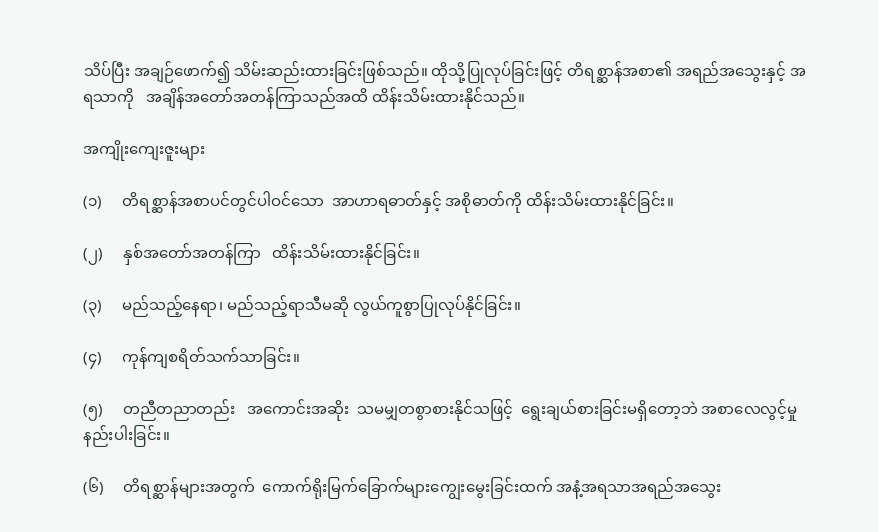သိပ်ပြီး အချဉ်ဖောက်၍ သိမ်းဆည်းထားခြင်းဖြစ်သည်။ ထိုသို့ပြုလုပ်ခြင်းဖြင့် တိရစ္ဆာန်အစာ၏ အရည်အသွေးနှင့် အရသာကို   အချိန်အတော်အတန်ကြာသည်အထိ ထိန်းသိမ်းထားနိုင်သည်။

အကျိုးကျေးဇူးများ

(၁)     တိရစ္ဆာန်အစာပင်တွင်ပါဝင်သော  အာဟာရဓာတ်နှင့် အစိုဓာတ်ကို ထိန်းသိမ်းထားနိုင်ခြင်း။

(၂)     နှစ်အတော်အတန်ကြာ   ထိန်းသိမ်းထားနိုင်ခြင်း။

(၃)     မည်သည့်နေရာ၊ မည်သည့်ရာသီမဆို လွယ်ကူစွာပြုလုပ်နိုင်ခြင်း။

(၄)     ကုန်ကျစရိတ်သက်သာခြင်း။

(၅)     တညီတညာတည်း   အကောင်းအဆိုး  သမမျှတစွာစားနိုင်သဖြင့်  ရွေးချယ်စားခြင်းမရှိတော့ဘဲ အစာလေလွင့်မှုနည်းပါးခြင်း။

(၆)     တိရစ္ဆာန်များအတွက်  ကောက်ရိုးမြက်ခြောက်များကျွေးမွေးခြင်းထက် အနံ့အရသာအရည်အသွေး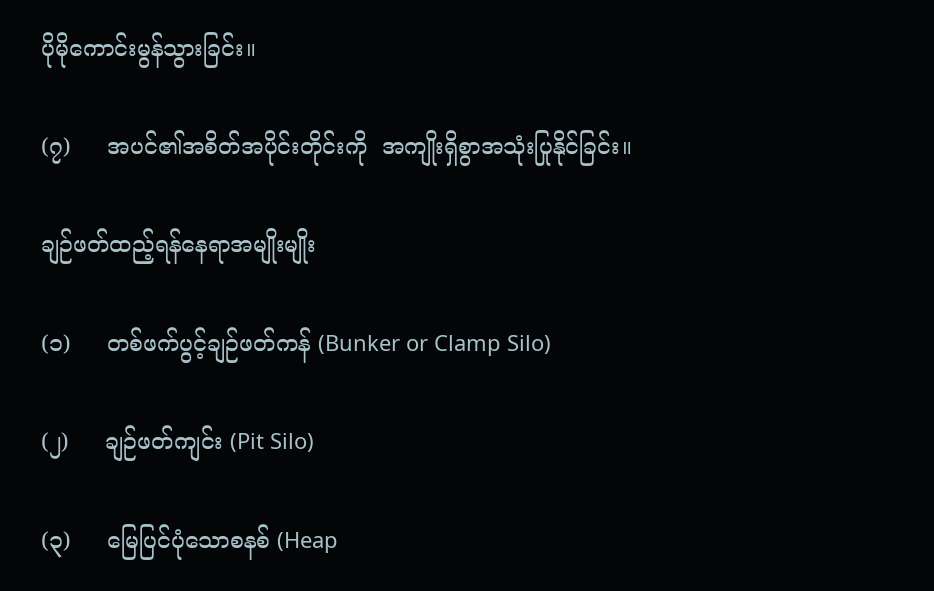ပိုမိုကောင်းမွန်သွားခြင်း။

(၇)     အပင်၏အစိတ်အပိုင်းတိုင်းကို  အကျိုးရှိစွာအသုံးပြုနိုင်ခြင်း။

ချဉ်ဖတ်ထည့်ရန်နေရာအမျိုးမျိုး

(၁)     တစ်ဖက်ပွင့်ချဉ်ဖတ်ကန် (Bunker or Clamp Silo)

(၂)     ချဉ်ဖတ်ကျင်း (Pit Silo)

(၃)     မြေပြင်ပုံသောစနစ် (Heap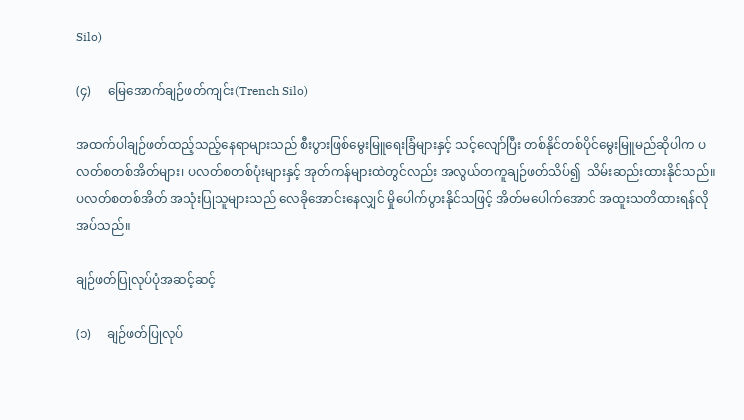Silo)

(၄)     မြေအောက်ချဉ်ဖတ်ကျင်း(Trench Silo)

အထက်ပါချဉ်ဖတ်ထည့်သည့်နေရာများသည် စီးပွားဖြစ်မွေးမြူရေးခြံများနှင့် သင့်လျော်ပြီး တစ်နိုင်တစ်ပိုင်မွေးမြူမည်ဆိုပါက ပလတ်စတစ်အိတ်များ၊ ပလတ်စတစ်ပုံးများနှင့် အုတ်ကန်များထဲတွင်လည်း အလွယ်တကူချဉ်ဖတ်သိပ်၍  သိမ်းဆည်းထားနိုင်သည်။   ပလတ်စတစ်အိတ် အသုံးပြုသူများသည် လေခိုအောင်းနေလျှင် မှိုပေါက်ပွားနိုင်သဖြင့် အိတ်မပေါက်အောင် အထူးသတိထားရန်လိုအပ်သည်။

ချဉ်ဖတ်ပြုလုပ်ပုံအဆင့်ဆင့်

(၁)     ချဉ်ဖတ်ပြုလုပ်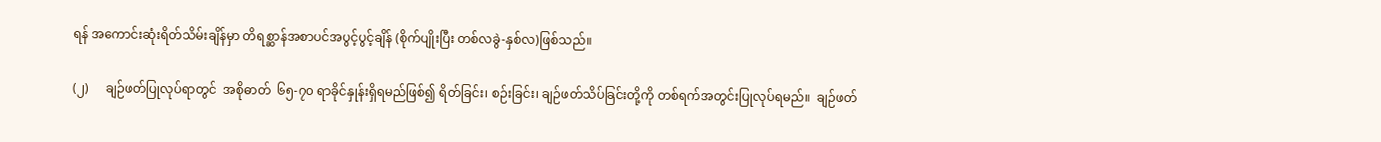ရန် အကောင်းဆုံးရိတ်သိမ်းချိန်မှာ တိရစ္ဆာန်အစာပင်အပွင့်ပွင့်ချိန် (စိုက်ပျိုးပြီး တစ်လခွဲ-နှစ်လ)ဖြစ်သည်။

(၂)     ချဉ်ဖတ်ပြုလုပ်ရာတွင်  အစိုဓာတ်  ၆၅-၇၀ ရာခိုင်နှုန်းရှိရမည်ဖြစ်၍ ရိတ်ခြင်း၊ စဉ်းခြင်း၊ ချဉ်ဖတ်သိပ်ခြင်းတို့ကို တစ်ရက်အတွင်းပြုလုပ်ရမည်။  ချဉ်ဖတ်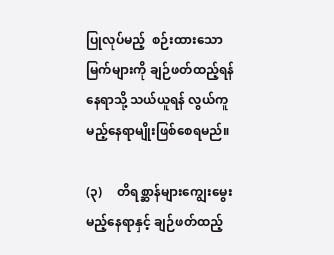ပြုလုပ်မည့်  စဉ်းထားသောမြက်များကို ချဉ်ဖတ်ထည့်ရန်နေရာသို့ သယ်ယူရန် လွယ်ကူမည့်နေရာမျိုးဖြစ်စေရမည်။

(၃)     တိရစ္ဆာန်များကျွေးမွေးမည့်နေရာနှင့် ချဉ်ဖတ်ထည့်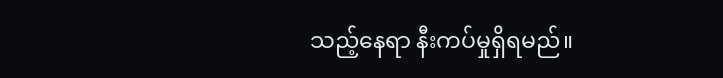သည့်နေရာ နီးကပ်မှုရှိရမည်။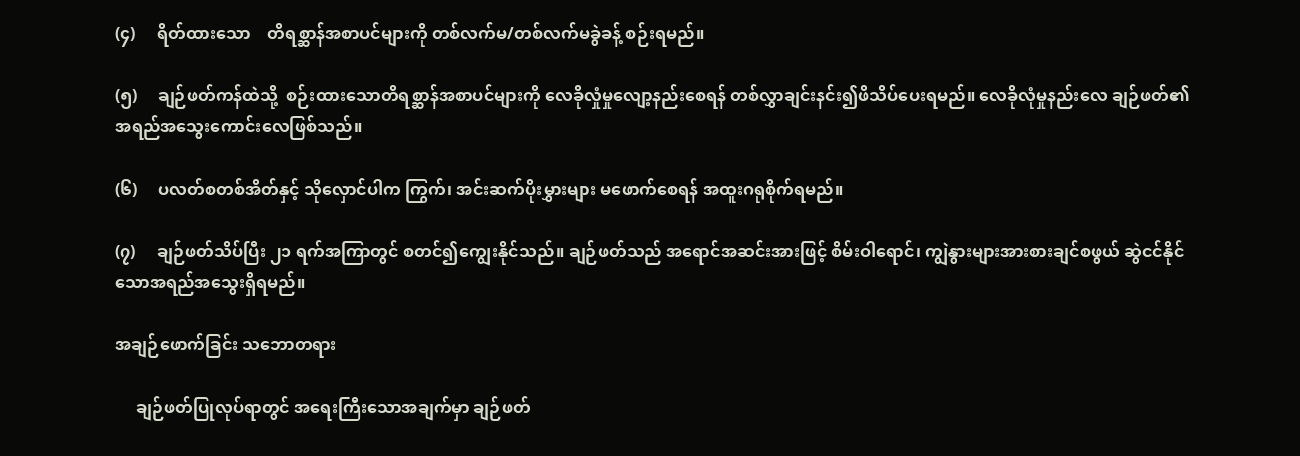(၄)     ရိတ်ထားသော    တိရစ္ဆာန်အစာပင်များကို တစ်လက်မ/တစ်လက်မခွဲခန့် စဉ်းရမည်။

(၅)     ချဉ်ဖတ်ကန်ထဲသို့  စဉ်းထားသောတိရစ္ဆာန်အစာပင်များကို လေခိုလှုံမှုလျော့နည်းစေရန် တစ်လွှာချင်းနင်း၍ဖိသိပ်ပေးရမည်။ လေခိုလုံမှုနည်းလေ ချဉ်ဖတ်၏ အရည်အသွေးကောင်းလေဖြစ်သည်။

(၆)     ပလတ်စတစ်အိတ်နှင့် သိုလှောင်ပါက ကြွက်၊ အင်းဆက်ပိုးမွှားများ မဖောက်စေရန် အထူးဂရုစိုက်ရမည်။

(၇)     ချဉ်ဖတ်သိပ်ပြီး ၂၁ ရက်အကြာတွင် စတင်၍ကျွေးနိုင်သည်။ ချဉ်ဖတ်သည် အရောင်အဆင်းအားဖြင့် စိမ်းဝါရောင်၊ ကျွဲနွားများအားစားချင်စဖွယ် ဆွဲငင်နိုင်သောအရည်အသွေးရှိရမည်။

အချဉ်ဖောက်ခြင်း သဘောတရား

     ချဉ်ဖတ်ပြုလုပ်ရာတွင် အရေးကြီးသောအချက်မှာ ချဉ်ဖတ်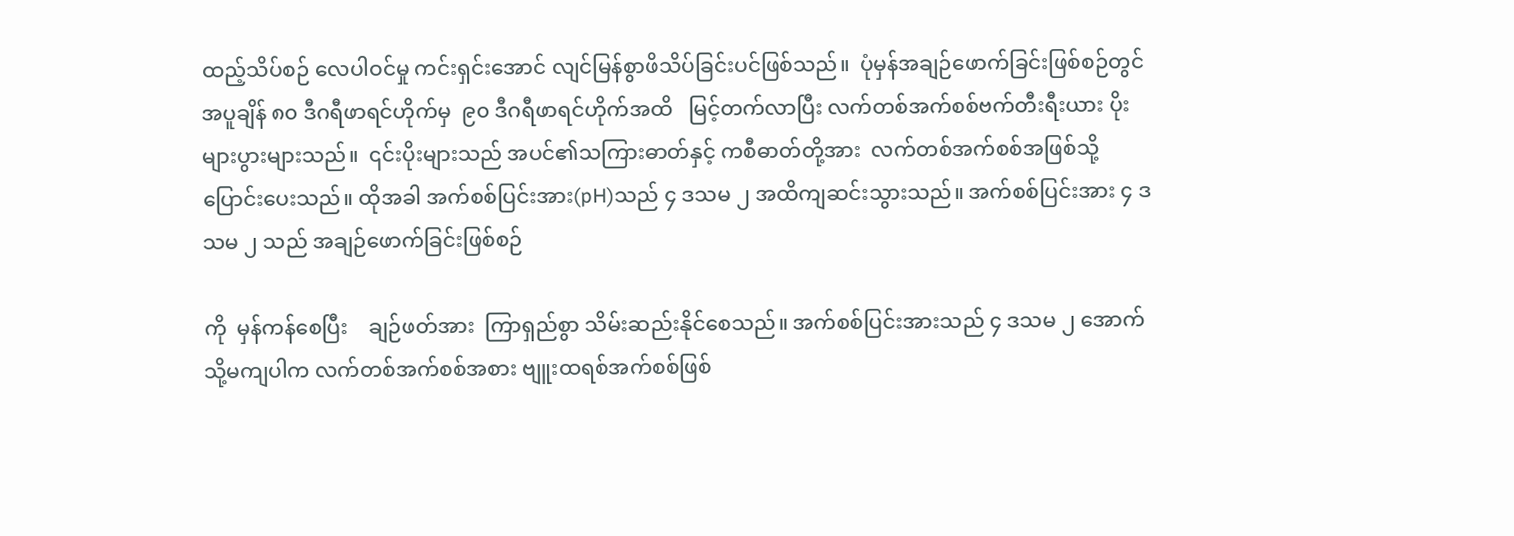ထည့်သိပ်စဉ် လေပါဝင်မှု ကင်းရှင်းအောင် လျင်မြန်စွာဖိသိပ်ခြင်းပင်ဖြစ်သည်။  ပုံမှန်အချဉ်ဖောက်ခြင်းဖြစ်စဉ်တွင် အပူချိန် ၈၀ ဒီဂရီဖာရင်ဟိုက်မှ  ၉၀ ဒီဂရီဖာရင်ဟိုက်အထိ   မြင့်တက်လာပြီး လက်တစ်အက်စစ်ဗက်တီးရီးယား ပိုးများပွားများသည်။  ၎င်းပိုးများသည် အပင်၏သကြားဓာတ်နှင့် ကစီဓာတ်တို့အား  လက်တစ်အက်စစ်အဖြစ်သို့ ပြောင်းပေးသည်။ ထိုအခါ အက်စစ်ပြင်းအား(pH)သည် ၄ ဒသမ ၂ အထိကျဆင်းသွားသည်။ အက်စစ်ပြင်းအား ၄ ဒသမ ၂ သည် အချဉ်ဖောက်ခြင်းဖြစ်စဉ်

ကို  မှန်ကန်စေပြီး    ချဉ်ဖတ်အား  ကြာရှည်စွာ သိမ်းဆည်းနိုင်စေသည်။ အက်စစ်ပြင်းအားသည် ၄ ဒသမ ၂ အောက်သို့မကျပါက လက်တစ်အက်စစ်အစား ဗျူးထရစ်အက်စစ်ဖြစ်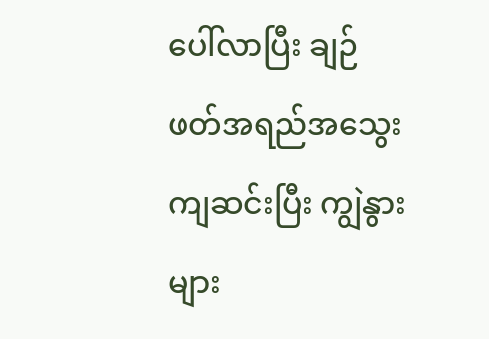ပေါ်လာပြီး ချဉ်ဖတ်အရည်အသွေး ကျဆင်းပြီး ကျွဲနွားများ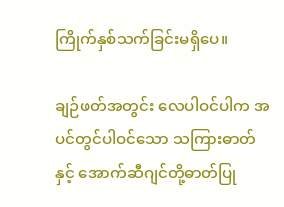ကြိုက်နှစ်သက်ခြင်းမရှိပေ။

ချဉ်ဖတ်အတွင်း လေပါဝင်ပါက အပင်တွင်ပါဝင်သော သကြားဓာတ်နှင့် အောက်ဆီဂျင်တို့ဓာတ်ပြု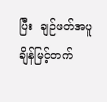ပြီး  ချဉ်ဖတ်အပူချိန်မြင့်တက်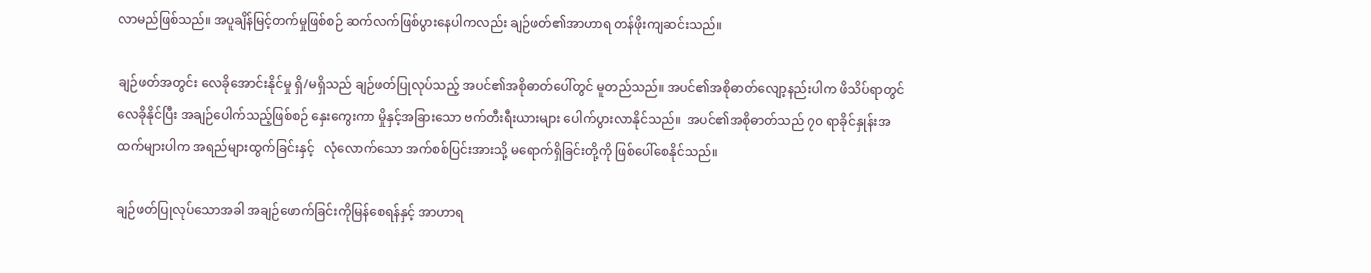လာမည်ဖြစ်သည်။ အပူချိန်မြင့်တက်မှုဖြစ်စဉ် ဆက်လက်ဖြစ်ပွားနေပါကလည်း ချဉ်ဖတ်၏အာဟာရ တန်ဖိုးကျဆင်းသည်။

ချဉ်ဖတ်အတွင်း လေခိုအောင်းနိုင်မှု ရှိ/မရှိသည် ချဉ်ဖတ်ပြုလုပ်သည့် အပင်၏အစိုဓာတ်ပေါ်တွင် မူတည်သည်။ အပင်၏အစိုဓာတ်လျော့နည်းပါက ဖိသိပ်ရာတွင်လေခိုနိုင်ပြီး အချဉ်ပေါက်သည့်ဖြစ်စဉ် နှေးကွေးကာ မှိုနှင့်အခြားသော ဗက်တီးရီးယားများ ပေါက်ပွားလာနိုင်သည်။  အပင်၏အစိုဓာတ်သည် ၇၀ ရာခိုင်နှုန်းအထက်များပါက အရည်များထွက်ခြင်းနှင့်   လုံလောက်သော အက်စစ်ပြင်းအားသို့ မရောက်ရှိခြင်းတို့ကို ဖြစ်ပေါ်စေနိုင်သည်။

ချဉ်ဖတ်ပြုလုပ်သောအခါ အချဉ်ဖောက်ခြင်းကိုမြန်စေရန်နှင့် အာဟာရ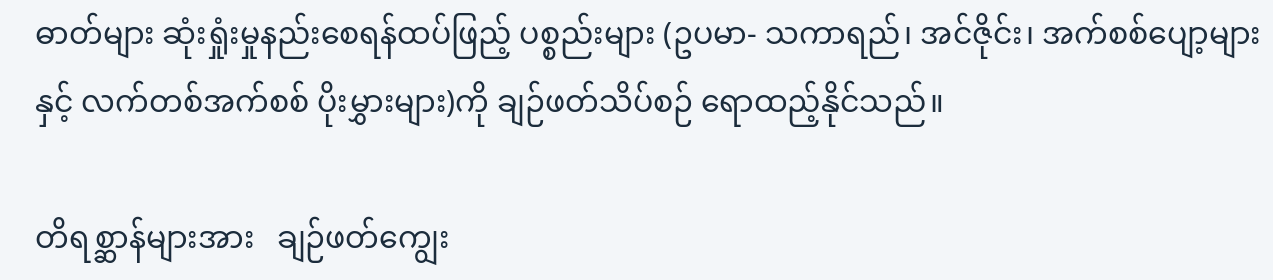ဓာတ်များ ဆုံးရှုံးမှုနည်းစေရန်ထပ်ဖြည့် ပစ္စည်းများ (ဥပမာ- သကာရည်၊ အင်ဇိုင်း၊ အက်စစ်ပျော့များနှင့် လက်တစ်အက်စစ် ပိုးမွှားများ)ကို ချဉ်ဖတ်သိပ်စဉ် ရောထည့်နိုင်သည်။

တိရစ္ဆာန်များအား   ချဉ်ဖတ်ကျွေး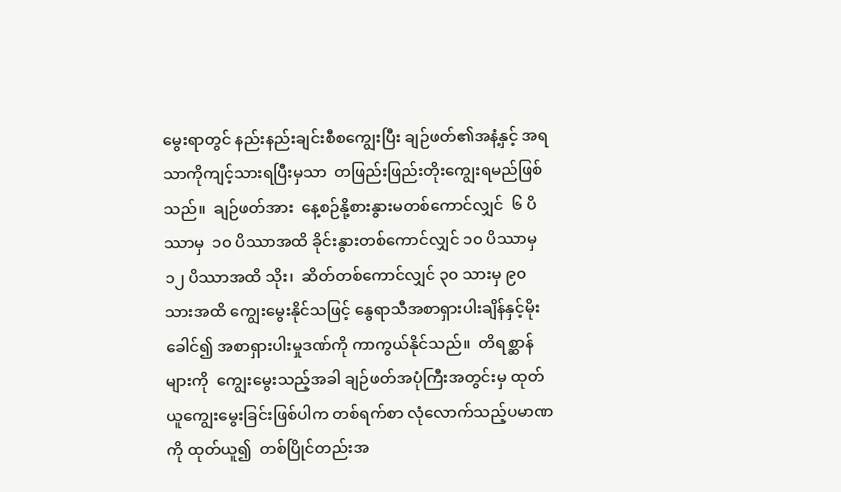မွေးရာတွင် နည်းနည်းချင်းစီစကျွေးပြီး ချဉ်ဖတ်၏အနံ့နှင့် အရသာကိုကျင့်သားရပြီးမှသာ  တဖြည်းဖြည်းတိုးကျွေးရမည်ဖြစ်သည်။  ချဉ်ဖတ်အား  နေ့စဉ်နို့စားနွားမတစ်ကောင်လျှင်  ၆ ပိဿာမှ  ၁၀ ပိဿာအထိ ခိုင်းနွားတစ်ကောင်လျှင် ၁၀ ပိဿာမှ ၁၂ ပိဿာအထိ သိုး၊  ဆိတ်တစ်ကောင်လျှင် ၃၀ သားမှ ၉၀ သားအထိ ကျွေးမွေးနိုင်သဖြင့် နွေရာသီအစာရှားပါးချိန်နှင့်မိုးခေါင်၍ အစာရှားပါးမှုဒဏ်ကို ကာကွယ်နိုင်သည်။  တိရစ္ဆာန်များကို  ကျွေးမွေးသည့်အခါ ချဉ်ဖတ်အပုံကြီးအတွင်းမှ ထုတ်ယူကျွေးမွေးခြင်းဖြစ်ပါက တစ်ရက်စာ လုံလောက်သည့်ပမာဏကို ထုတ်ယူ၍  တစ်ပြိုင်တည်းအ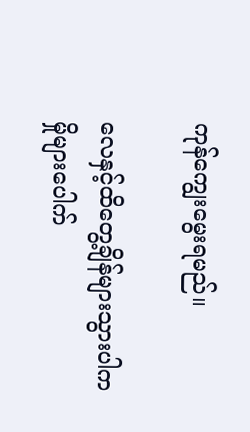ကုန်ကျွေးမွေးရမည်။

လေနှင့်ထိတွေ့ချိန်များသွားပါက မှိုများပေါက်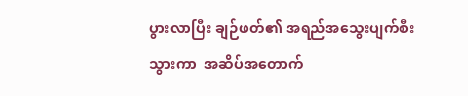ပွားလာပြီး ချဉ်ဖတ်၏ အရည်အသွေးပျက်စီးသွားကာ  အဆိပ်အတောက်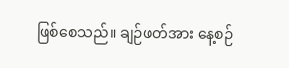ဖြစ်စေသည်။ ချဉ်ဖတ်အား နေ့စဉ်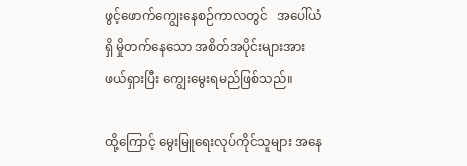ဖွင့်ဖောက်ကျွေးနေစဉ်ကာလတွင်   အပေါ်ယံရှိ မှိုတက်နေသော အစိတ်အပိုင်းများအား ဖယ်ရှားပြီး ကျွေးမွေးရမည်ဖြစ်သည်။

ထို့ကြောင့် မွေးမြူရေးလုပ်ကိုင်သူများ အနေ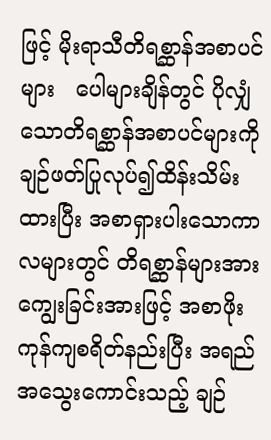ဖြင့် မိုးရာသီတိရစ္ဆာန်အစာပင်များ   ပေါများချိန်တွင် ပိုလျှံသောတိရစ္ဆာန်အစာပင်များကို ချဉ်ဖတ်ပြုလုပ်၍ထိန်းသိမ်းထားပြီး အစာရှားပါးသောကာလများတွင် တိရစ္ဆာန်များအားကျွေးခြင်းအားဖြင့် အစာဖိုးကုန်ကျစရိတ်နည်းပြီး အရည်အသွေးကောင်းသည့် ချဉ်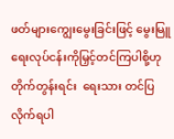ဖတ်များကျွေးမွေးခြင်းဖြင့် မွေးမြူရေးလုပ်ငန်းကိုမြှင့်တင်ကြပါစို့ဟု တိုက်တွန်းရင်း  ရေးသား တင်ပြလိုက်ရပါ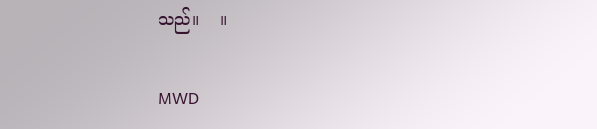သည်။    ။

MWD